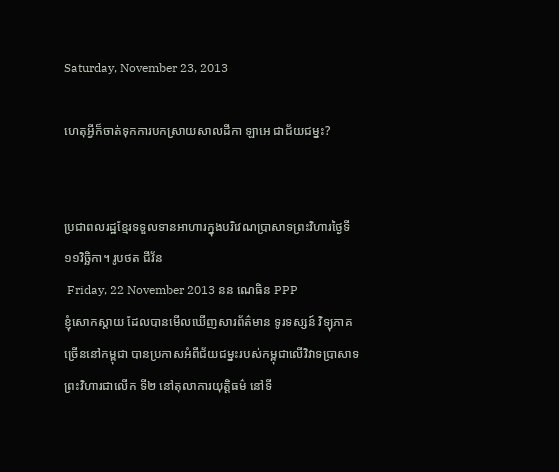Saturday, November 23, 2013

ហេតុអ្វីក៏ចាត់ទុកការបកស្រាយសាលដីកា ឡាអេ ជាជ័យជម្នះ?


ប្រជាពលរដ្ឋខ្មែរទទួលទានអាហារក្នុងបរិវេណប្រាសាទព្រះវិហារថ្ងៃទី១១វិច្ឆិកា។ រូបថត ជីវ័ន
 Friday, 22 November 2013 នន ណេធិន PPP
ខ្ញុំសោកស្តាយ ដែលបានមើលឃើញសារព័ត៌មាន ទូរទស្សន៍ វិទ្យុភាគច្រើននៅកម្ពុជា បានប្រកាសអំពីជ័យជម្នះរបស់កម្ពុជាលើវិវាទប្រាសាទព្រះវិហារជាលើក ទី២ នៅតុលាការយុត្តិធម៌ នៅទី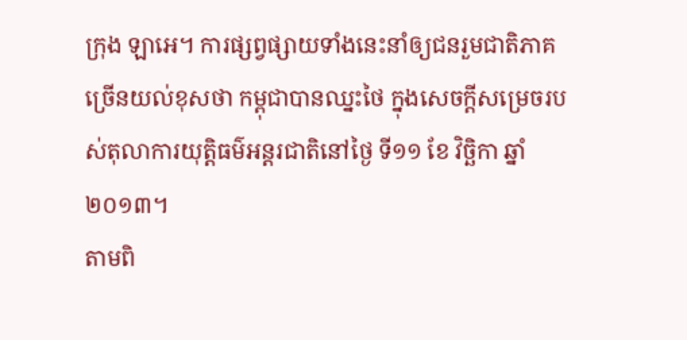ក្រុង ឡាអេ។ ការផ្សព្វផ្សាយទាំងនេះនាំឲ្យជនរួមជាតិភាគច្រើនយល់ខុសថា កម្ពុជាបានឈ្នះថៃ ក្នុងសេចក្តីសម្រេចរបស់តុលាការយុតិ្តធម៌អន្តរជាតិនៅថ្ងៃ ទី១១ ខែ វិច្ឆិកា ឆ្នាំ ២០១៣។
តាមពិ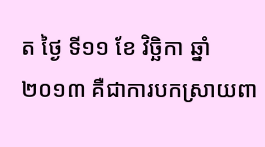ត ថ្ងៃ ទី១១ ខែ វិច្ឆិកា ឆ្នាំ ២០១៣ គឺជាការបកស្រាយពា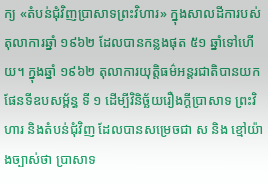ក្យ «តំបន់ជុំវិញប្រាសាទព្រះវិហារ» ក្នុងសាលដីការបស់តុលាការឆ្នាំ ១៩៦២ ដែលបានកន្លងផុត ៥១ ឆ្នាំទៅហើយ។ ក្នុងឆ្នាំ ១៩៦២ តុលាការយុតិ្តធម៌អន្តរជាតិបានយកផែនទីឧបសម្ព័ន្ធ ទី ១ ដើម្បីវិនិច្ឆ័យរឿងក្តីប្រាសាទ ព្រះវិហារ និងតំបន់ជុំវិញ ដែលបានសម្រេចជា ស និង ខ្មៅយ៉ាងច្បាស់ថា ប្រាសាទ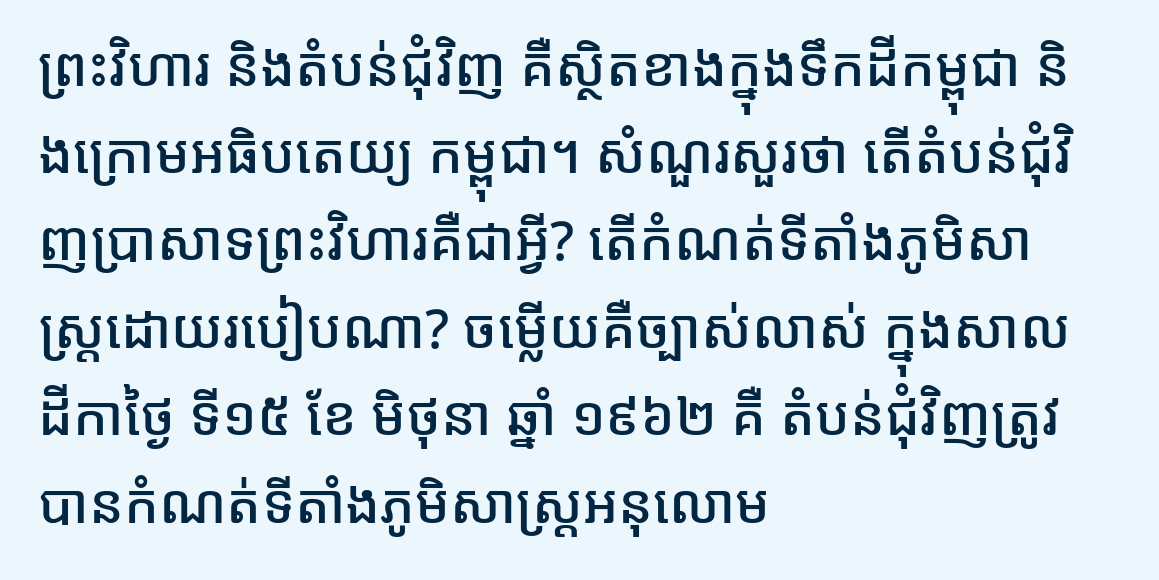ព្រះវិហារ និងតំបន់ជុំវិញ គឺស្ថិតខាងក្នុងទឹកដីកម្ពុជា និងក្រោមអធិបតេយ្យ កម្ពុជា។ សំណួរសួរថា តើតំបន់ជុំវិញប្រាសាទព្រះវិហារគឺជាអ្វី? តើកំណត់ទីតាំងភូមិសាស្ត្រដោយរបៀបណា? ចម្លើយគឺច្បាស់លាស់ ក្នុងសាលដីកាថ្ងៃ ទី១៥ ខែ មិថុនា ឆ្នាំ ១៩៦២ គឺ តំបន់ជុំវិញត្រូវបានកំណត់ទីតាំងភូមិសាស្ត្រអនុលោម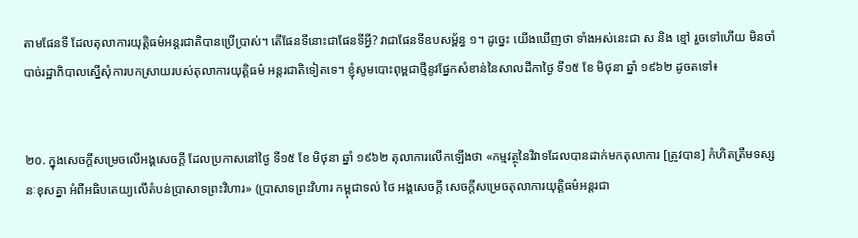តាមផែនទី ដែលតុលាការយុតិ្តធម៌អន្តរជាតិបានប្រើប្រាស់។ តើផែនទីនោះជាផែនទីអ្វី? វាជាផែនទីឧបសម្ព័ន្ធ ១។ ដូច្នេះ យើងឃើញថា ទាំងអស់នេះជា ស និង ខ្មៅ រួចទៅហើយ មិនចាំបាច់រដ្ឋាភិបាលស្នើសុំការបកស្រាយរបស់តុលាការយុតិ្តធម៌ អន្តរជាតិទៀតទេ។ ខ្ញុំសូមបោះពុម្ពជាថ្មីនូវផ្នែកសំខាន់នៃសាលដីកាថ្ងៃ ទី១៥ ខែ មិថុនា ឆ្នាំ ១៩៦២ ដូចតទៅ៖


២០. ក្នុងសេចក្តីសម្រេចលើអង្គសេចក្តី ដែលប្រកាសនៅថ្ងៃ ទី១៥ ខែ មិថុនា ឆ្នាំ ១៩៦២ តុលាការលើកឡើងថា «កម្មវត្ថុនៃវិវាទដែលបានដាក់មកតុលាការ [ត្រូវបាន] កំហិតត្រឹមទស្សនៈខុសគ្នា អំពីអធិបតេយ្យលើតំបន់ប្រាសាទព្រះវិហារ» (ប្រាសាទព្រះវិហារ កម្ពុជាទល់ ថៃ អង្គសេចក្តី សេចក្តីសម្រេចតុលាការយុតិ្តធម៌អន្តរជា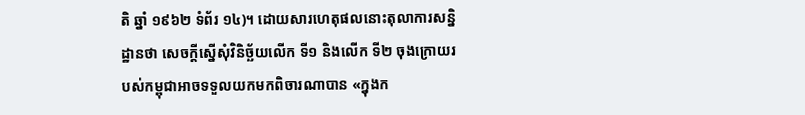តិ ឆ្នាំ ១៩៦២ ទំព័រ ១៤)។ ដោយសារហេតុផលនោះតុលាការសន្និដ្ឋានថា សេចក្តីស្នើសុំវិនិច្ឆ័យលើក ទី១ និងលើក ទី២ ចុងក្រោយរបស់កម្ពុជាអាចទទួលយកមកពិចារណាបាន «ក្នុងក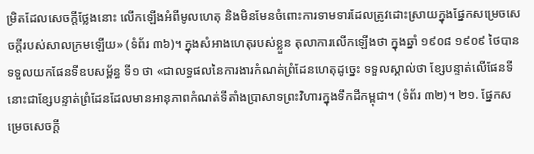ម្រិតដែលសេចក្តីថ្លែងនោះ លើកឡើងអំពីមូលហេតុ និងមិនមែនចំពោះការទាមទារដែលត្រូវដោះស្រាយក្នុងផ្នែកសម្រេចសេចក្តីរបស់សាលក្រមឡើយ» (ទំព័រ ៣៦)។ ក្នុងសំអាងហេតុរបស់ខ្លួន តុលាការលើកឡើងថា ក្នុងឆ្នាំ ១៩០៨ ១៩០៩ ថៃបានទទួលយកផែនទីឧបសម្ព័ន្ធ ទី១ ថា «ជាលទ្ធផលនៃការងារកំណត់ព្រំដែនហេតុដូច្នេះ ទទួលស្គាល់ថា ខ្សែបន្ទាត់លើផែនទីនោះជាខ្សែបន្ទាត់ព្រំដែនដែលមានអានុភាពកំណត់ទីតាំងប្រាសាទព្រះវិហារក្នុងទឹកដីកម្ពុជា។ (ទំព័រ ៣២)។ ២១. ផ្នែកសម្រេចសេចក្ដី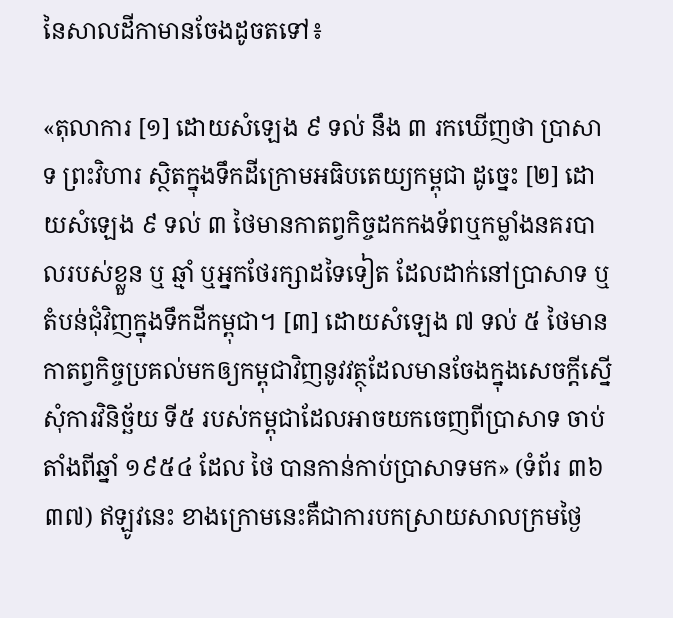នៃសាលដីកាមានចែងដូចតទៅ៖

«តុលាការ [១] ដោយសំឡេង ៩ ទល់ នឹង ៣ រកឃើញថា ប្រាសាទ ព្រះវិហារ ស្ថិតក្នុងទឹកដីក្រោមអធិបតេយ្យកម្ពុជា ដូច្នេះ [២] ដោយសំឡេង ៩ ទល់ ៣ ថៃមានកាតព្វកិច្ចដកកងទ័ពឬកម្លាំងនគរបាលរបស់ខ្លួន ឬ ឆ្មាំ ឬអ្នកថែរក្សាដទៃទៀត ដែលដាក់នៅប្រាសាទ ឬតំបន់ជុំវិញក្នុងទឹកដីកម្ពុជា។ [៣] ដោយសំឡេង ៧ ទល់ ៥ ថៃមានកាតព្វកិច្ចប្រគល់មកឲ្យកម្ពុជាវិញនូវវត្ថុដែលមានចែងក្នុងសេចក្តីស្នើសុំការវិនិច្ឆ័យ ទី៥ របស់កម្ពុជាដែលអាចយកចេញពីប្រាសាទ ចាប់តាំងពីឆ្នាំ ១៩៥៤ ដែល ថៃ បានកាន់កាប់ប្រាសាទមក» (ទំព័រ ៣៦ ៣៧) ឥឡូវនេះ ខាងក្រោមនេះគឺជាការបកស្រាយសាលក្រមថ្ងៃ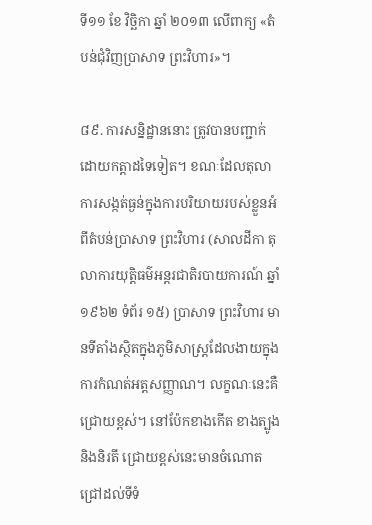ទី១១ ខែ វិច្ឆិកា ឆ្នាំ ២០១៣ លើពាក្យ «តំបន់ជុំវិញប្រាសាទ ព្រះវិហារ»។

៨៩. ការសន្និដ្ឋាននោះ ត្រូវបានបញ្ជាក់ដោយកត្តាដទៃទៀត។ ខណៈដែលតុលាការសង្កត់ធ្ងន់ក្នុងការបរិយាយរបស់ខ្លួនអំពីតំបន់ប្រាសាទ ព្រះវិហារ (សាលដីកា តុលាការយុតិ្តធម៌អន្តរជាតិរបាយការណ៍ ឆ្នាំ១៩៦២ ទំព័រ ១៥) ប្រាសាទ ព្រះវិហារ មានទីតាំងស្ថិតក្នុងភូមិសាស្រ្តដែលងាយក្នុងការកំណត់អត្តសញ្ញាណ។ លក្ខណៈនេះគឺជ្រោយខ្ពស់។ នៅប៉ែកខាងកើត ខាងត្បូង និងនិរតី ជ្រោយខ្ពស់នេះមានចំណោតជ្រៅដល់ទីទំ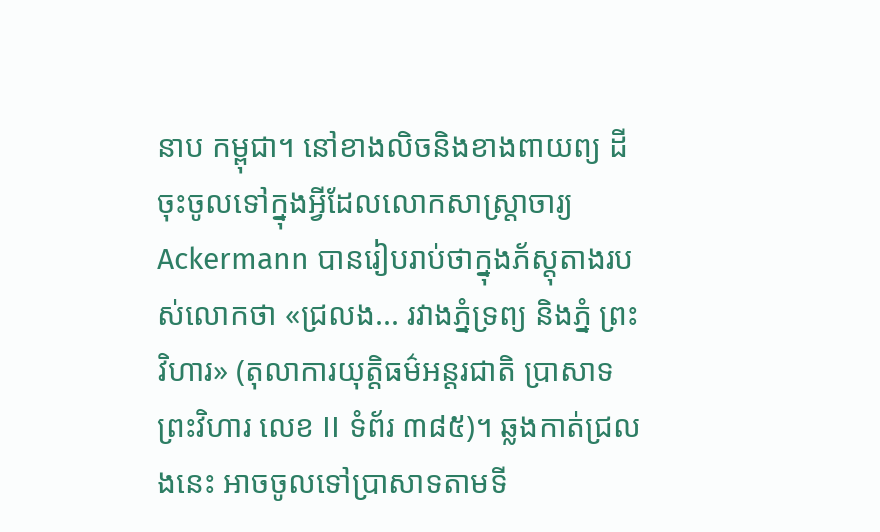នាប កម្ពុជា។ នៅខាងលិចនិងខាងពាយព្យ ដីចុះចូលទៅក្នុងអ្វីដែលលោកសាស្រ្តាចារ្យ Ackermann បានរៀបរាប់ថាក្នុងភ័ស្តុតាងរបស់លោកថា «ជ្រលង... រវាងភ្នំទ្រព្យ និងភ្នំ ព្រះវិហារ» (តុលាការយុតិ្តធម៌អន្តរជាតិ ប្រាសាទ ព្រះវិហារ លេខ II ទំព័រ ៣៨៥)។ ឆ្លងកាត់ជ្រលងនេះ អាចចូលទៅប្រាសាទតាមទី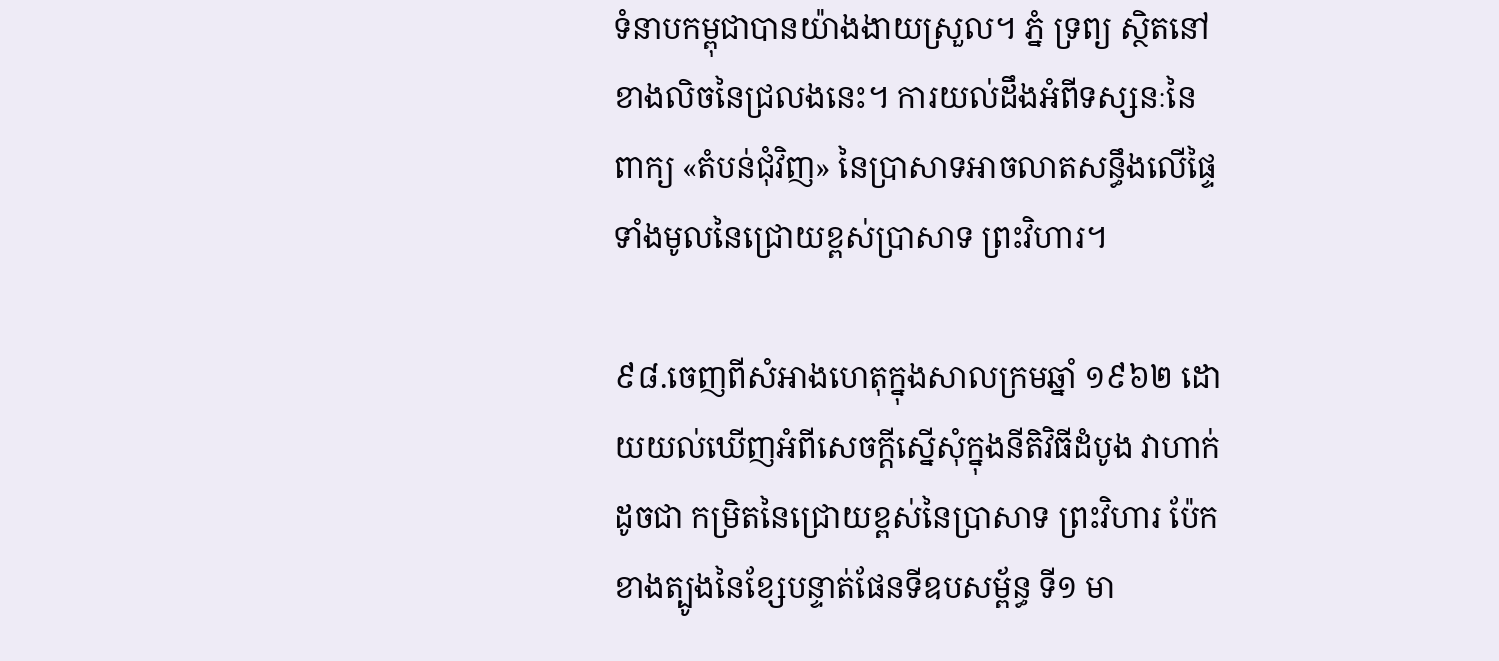ទំនាបកម្ពុជាបានយ៉ាងងាយស្រួល។ ភ្នំ ទ្រព្យ ស្ថិតនៅខាងលិចនៃជ្រលងនេះ។ ការយល់ដឹងអំពីទស្សនៈនៃពាក្យ «តំបន់ជុំវិញ» នៃប្រាសាទអាចលាតសន្ធឹងលើផ្ទៃទាំងមូលនៃជ្រោយខ្ពស់ប្រាសាទ ព្រះវិហារ។

៩៨.ចេញពីសំអាងហេតុក្នុងសាលក្រមឆ្នាំ ១៩៦២ ដោយយល់ឃើញអំពីសេចក្តីស្នើសុំក្នុងនីតិវិធីដំបូង វាហាក់ដូចជា កម្រិតនៃជ្រោយខ្ពស់នៃប្រាសាទ ព្រះវិហារ ប៉ែកខាងត្បូងនៃខ្សែបន្ទាត់ផែនទីឧបសម្ព័ន្ធ ទី១ មា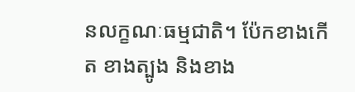នលក្ខណៈធម្មជាតិ។ ប៉ែកខាងកើត ខាងត្បូង និងខាង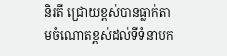និរតី ជ្រោយខ្ពស់បានធ្លាក់តាមចំណោតខ្ពស់ដល់ទីទំនាបក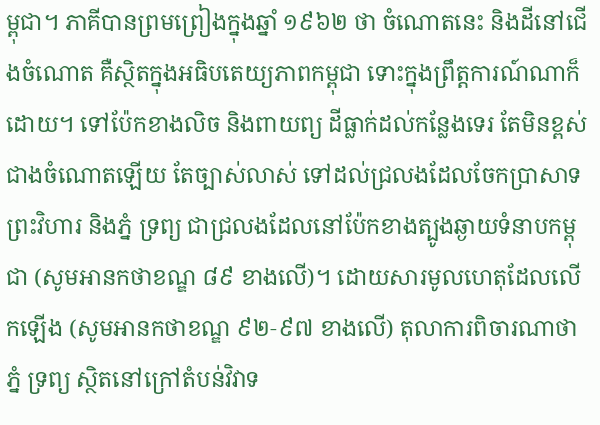ម្ពុជា។ ភាគីបានព្រមព្រៀងក្នុងឆ្នាំ ១៩៦២ ថា ចំណោតនេះ និងដីនៅជើងចំណោត គឺស្ថិតក្នុងអធិបតេយ្យភាពកម្ពុជា ទោះក្នុងព្រឹត្តការណ៍ណាក៏ដោយ។ ទៅប៉ែកខាងលិច និងពាយព្យ ដីធ្លាក់ដល់កន្លែងទេរ តែមិនខ្ពស់ជាងចំណោតឡើយ តែច្បាស់លាស់ ទៅដល់ជ្រលងដែលចែកប្រាសាទ ព្រះវិហារ និងភ្នំ ទ្រព្យ ជាជ្រលងដែលនៅប៉ែកខាងត្បូងឆ្ងាយទំនាបកម្ពុជា (សូមអានកថាខណ្ឌ ៨៩ ខាងលើ)។ ដោយសារមូលហេតុដែលលើកឡើង (សូមអានកថាខណ្ឌ ៩២‑៩៧ ខាងលើ) តុលាការពិចារណាថា ភ្នំ ទ្រព្យ ស្ថិតនៅក្រៅតំបន់វិវាទ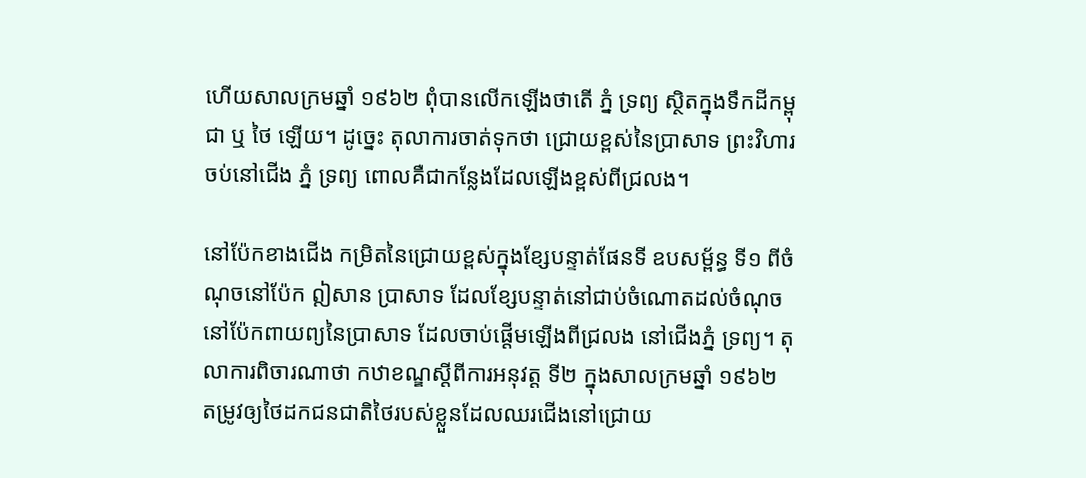ហើយសាលក្រមឆ្នាំ ១៩៦២ ពុំបានលើកឡើងថាតើ ភ្នំ ទ្រព្យ ស្ថិតក្នុងទឹកដីកម្ពុជា ឬ ថៃ ឡើយ។ ដូច្នេះ តុលាការចាត់ទុកថា ជ្រោយខ្ពស់នៃប្រាសាទ ព្រះវិហារ ចប់នៅជើង ភ្នំ ទ្រព្យ ពោលគឺជាកន្លែងដែលឡើងខ្ពស់ពីជ្រលង។

នៅប៉ែកខាងជើង កម្រិតនៃជ្រោយខ្ពស់ក្នុងខ្សែបន្ទាត់ផែនទី ឧបសម្ព័ន្ធ ទី១ ពីចំណុចនៅប៉ែក ឦសាន ប្រាសាទ ដែលខ្សែបន្ទាត់នៅជាប់ចំណោតដល់ចំណុចនៅប៉ែកពាយព្យនៃប្រាសាទ ដែលចាប់ផ្តើមឡើងពីជ្រលង នៅជើងភ្នំ ទ្រព្យ។ តុលាការពិចារណាថា កឋាខណ្ឌស្តីពីការអនុវត្ត ទី២ ក្នុងសាលក្រមឆ្នាំ ១៩៦២ តម្រូវឲ្យថៃដកជនជាតិថៃរបស់ខ្លួនដែលឈរជើងនៅជ្រោយ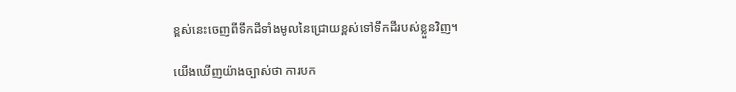ខ្ពស់នេះចេញពីទឹកដីទាំងមូលនៃជ្រោយខ្ពស់ទៅទឹកដីរបស់ខ្លួនវិញ។

យើងឃើញយ៉ាងច្បាស់ថា ការបក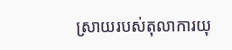ស្រាយរបស់តុលាការយុ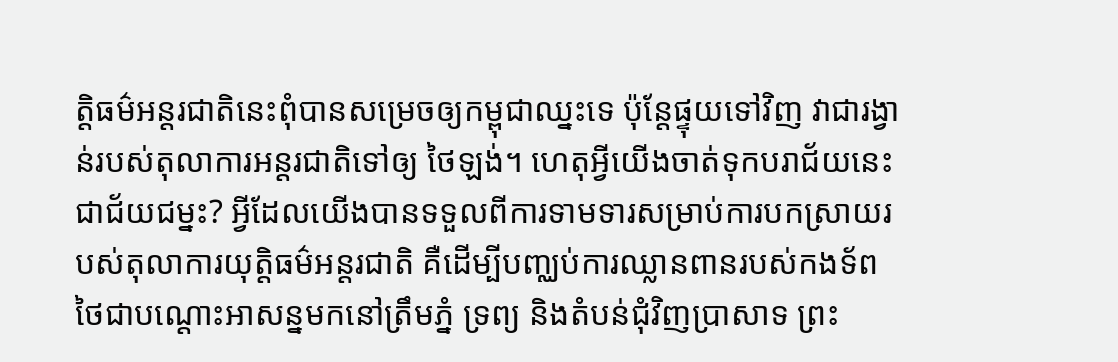តិ្តធម៌អន្តរជាតិនេះពុំបានសម្រេចឲ្យកម្ពុជាឈ្នះទេ ប៉ុន្តែផ្ទុយទៅវិញ វាជារង្វាន់របស់តុលាការអន្តរជាតិទៅឲ្យ ថៃឡង់។ ហេតុអ្វីយើងចាត់ទុកបរាជ័យនេះជាជ័យជម្នះ? អ្វីដែលយើងបានទទួលពីការទាមទារសម្រាប់ការបកស្រាយរបស់តុលាការយុតិ្តធម៌អន្តរជាតិ គឺដើម្បីបញ្ឈប់ការឈ្លានពានរបស់កងទ័ពថៃជាបណ្តោះអាសន្នមកនៅត្រឹមភ្នំ ទ្រព្យ និងតំបន់ជុំវិញប្រាសាទ ព្រះ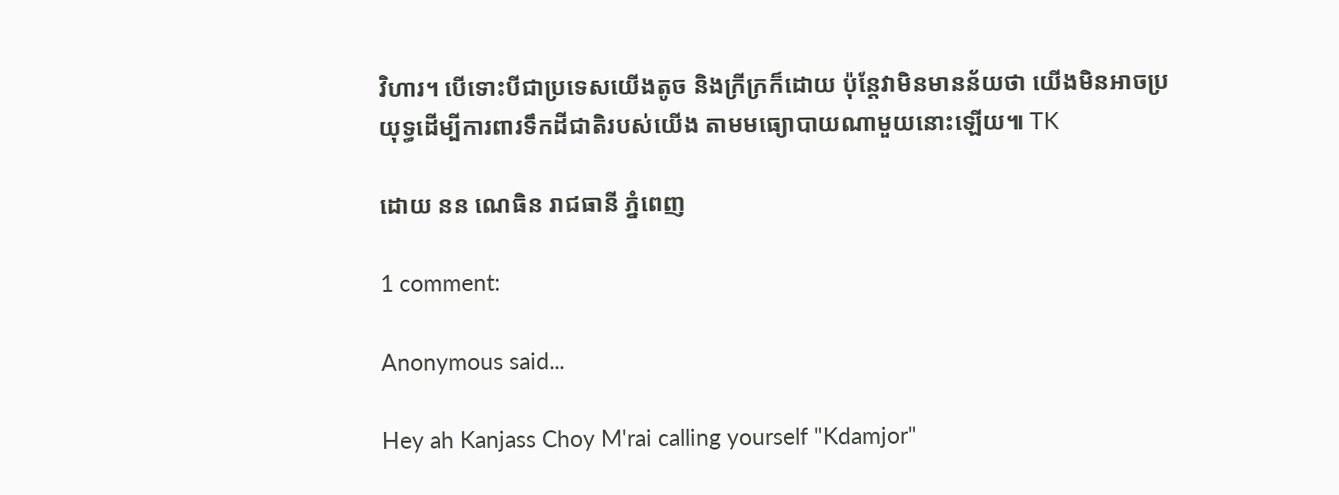វិហារ។ បើទោះបីជាប្រទេសយើងតូច និងក្រីក្រក៏ដោយ ប៉ុន្តែវាមិនមានន័យថា យើងមិនអាចប្រយុទ្ធដើម្បីការពារទឹកដីជាតិរបស់យើង តាមមធ្យោបាយណាមួយនោះឡើយ៕ TK

ដោយ នន ណេធិន រាជធានី ភ្នំពេញ

1 comment:

Anonymous said...

Hey ah Kanjass Choy M'rai calling yourself "Kdamjor"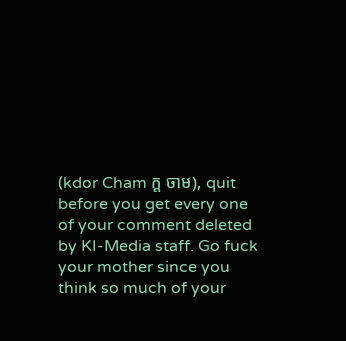(kdor Cham ក្ដ ចាម), quit before you get every one of your comment deleted by KI-Media staff. Go fuck your mother since you think so much of your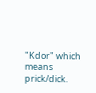"Kdor" which means prick/dick.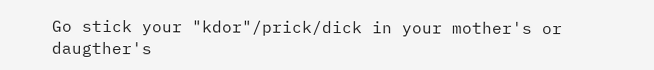Go stick your "kdor"/prick/dick in your mother's or daugther's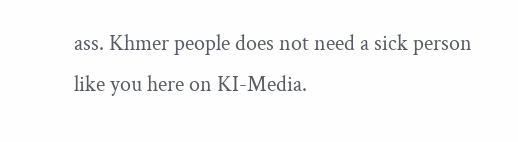ass. Khmer people does not need a sick person like you here on KI-Media.